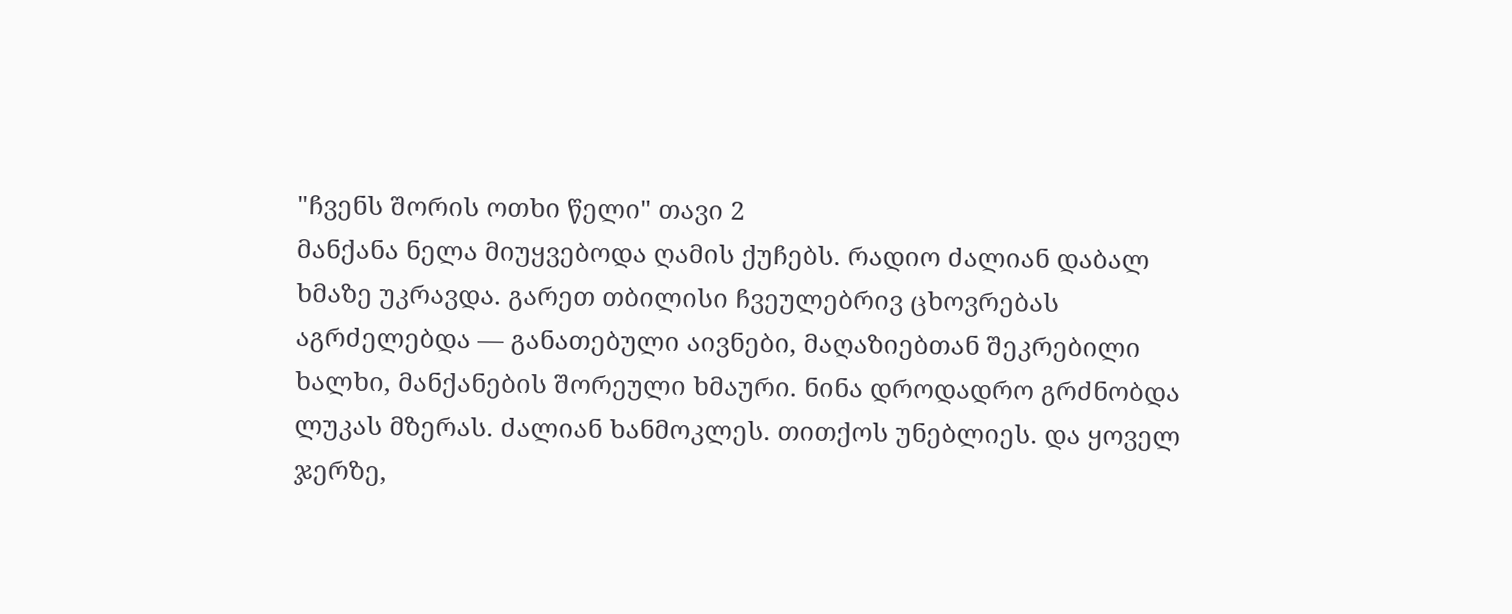"ჩვენს შორის ოთხი წელი" თავი 2
მანქანა ნელა მიუყვებოდა ღამის ქუჩებს. რადიო ძალიან დაბალ ხმაზე უკრავდა. გარეთ თბილისი ჩვეულებრივ ცხოვრებას აგრძელებდა — განათებული აივნები, მაღაზიებთან შეკრებილი ხალხი, მანქანების შორეული ხმაური. ნინა დროდადრო გრძნობდა ლუკას მზერას. ძალიან ხანმოკლეს. თითქოს უნებლიეს. და ყოველ ჯერზე,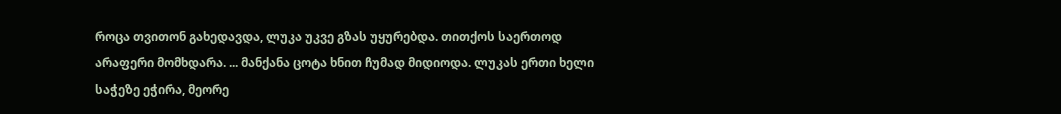როცა თვითონ გახედავდა, ლუკა უკვე გზას უყურებდა. თითქოს საერთოდ არაფერი მომხდარა. ... მანქანა ცოტა ხნით ჩუმად მიდიოდა. ლუკას ერთი ხელი საჭეზე ეჭირა, მეორე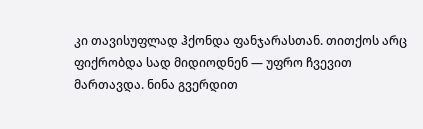კი თავისუფლად ჰქონდა ფანჯარასთან. თითქოს არც ფიქრობდა სად მიდიოდნენ — უფრო ჩვევით მართავდა. ნინა გვერდით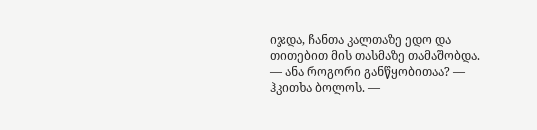იჯდა, ჩანთა კალთაზე ედო და თითებით მის თასმაზე თამაშობდა. — ანა როგორი განწყობითაა? — ჰკითხა ბოლოს. —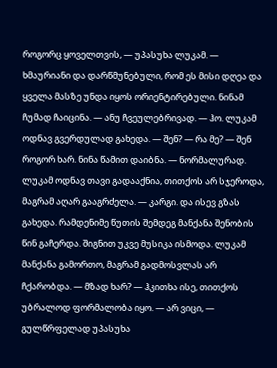როგორც ყოველთვის, — უპასუხა ლუკამ. — ხმაურიანი და დარწმუნებული, რომ ეს მისი დღეა და ყველა მასზე უნდა იყოს ორიენტირებული. ნინამ ჩუმად ჩაიცინა. — ანუ ჩვეულებრივად. — ჰო. ლუკამ ოდნავ გვერდულად გახედა. — შენ? — რა მე? — შენ როგორ ხარ. ნინა წამით დაიბნა. — ნორმალურად. ლუკამ ოდნავ თავი გადააქნია, თითქოს არ სჯეროდა, მაგრამ აღარ გააგრძელა. — კარგი. და ისევ გზას გახედა. რამდენიმე წუთის შემდეგ მანქანა შენობის წინ გაჩერდა. შიგნით უკვე მუსიკა ისმოდა. ლუკამ მანქანა გამორთო, მაგრამ გადმოსვლას არ ჩქარობდა. — მზად ხარ? — ჰკითხა ისე, თითქოს უბრალოდ ფორმალობა იყო. — არ ვიცი, — გულწრფელად უპასუხა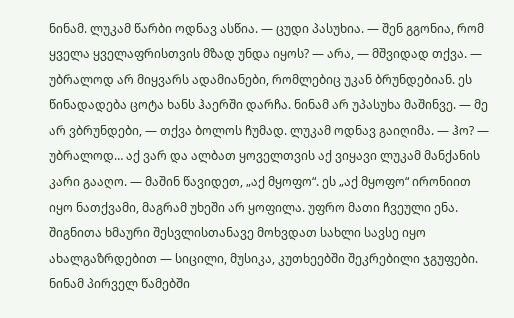ნინამ. ლუკამ წარბი ოდნავ ასწია. — ცუდი პასუხია. — შენ გგონია, რომ ყველა ყველაფრისთვის მზად უნდა იყოს? — არა, — მშვიდად თქვა. — უბრალოდ არ მიყვარს ადამიანები, რომლებიც უკან ბრუნდებიან. ეს წინადადება ცოტა ხანს ჰაერში დარჩა. ნინამ არ უპასუხა მაშინვე. — მე არ ვბრუნდები, — თქვა ბოლოს ჩუმად. ლუკამ ოდნავ გაიღიმა. — ჰო? — უბრალოდ… აქ ვარ და ალბათ ყოველთვის აქ ვიყავი ლუკამ მანქანის კარი გააღო. — მაშინ წავიდეთ, „აქ მყოფო“. ეს „აქ მყოფო“ ირონიით იყო ნათქვამი, მაგრამ უხეში არ ყოფილა. უფრო მათი ჩვეული ენა. შიგნითა ხმაური შესვლისთანავე მოხვდათ სახლი სავსე იყო ახალგაზრდებით — სიცილი, მუსიკა, კუთხეებში შეკრებილი ჯგუფები. ნინამ პირველ წამებში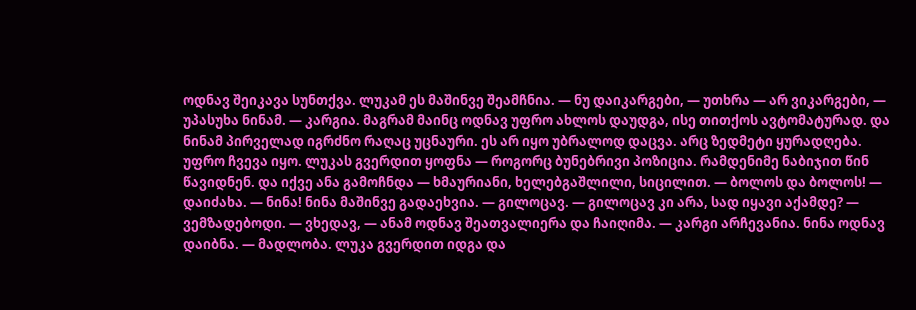ოდნავ შეიკავა სუნთქვა. ლუკამ ეს მაშინვე შეამჩნია. — ნუ დაიკარგები, — უთხრა — არ ვიკარგები, — უპასუხა ნინამ. — კარგია. მაგრამ მაინც ოდნავ უფრო ახლოს დაუდგა, ისე თითქოს ავტომატურად. და ნინამ პირველად იგრძნო რაღაც უცნაური. ეს არ იყო უბრალოდ დაცვა. არც ზედმეტი ყურადღება. უფრო ჩვევა იყო. ლუკას გვერდით ყოფნა — როგორც ბუნებრივი პოზიცია. რამდენიმე ნაბიჯით წინ წავიდნენ. და იქვე ანა გამოჩნდა — ხმაურიანი, ხელებგაშლილი, სიცილით. — ბოლოს და ბოლოს! — დაიძახა. — ნინა! ნინა მაშინვე გადაეხვია. — გილოცავ. — გილოცავ კი არა, სად იყავი აქამდე? — ვემზადებოდი. — ვხედავ, — ანამ ოდნავ შეათვალიერა და ჩაიღიმა. — კარგი არჩევანია. ნინა ოდნავ დაიბნა. — მადლობა. ლუკა გვერდით იდგა და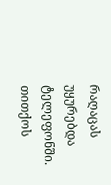რაღაცას უყურებდა ტელეფონში. თითქოს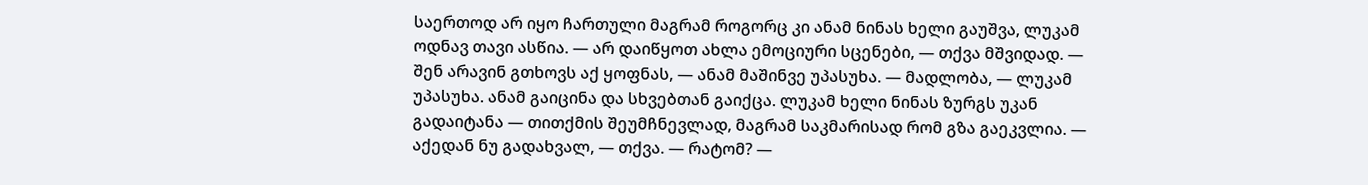საერთოდ არ იყო ჩართული მაგრამ როგორც კი ანამ ნინას ხელი გაუშვა, ლუკამ ოდნავ თავი ასწია. — არ დაიწყოთ ახლა ემოციური სცენები, — თქვა მშვიდად. — შენ არავინ გთხოვს აქ ყოფნას, — ანამ მაშინვე უპასუხა. — მადლობა, — ლუკამ უპასუხა. ანამ გაიცინა და სხვებთან გაიქცა. ლუკამ ხელი ნინას ზურგს უკან გადაიტანა — თითქმის შეუმჩნევლად, მაგრამ საკმარისად რომ გზა გაეკვლია. — აქედან ნუ გადახვალ, — თქვა. — რატომ? —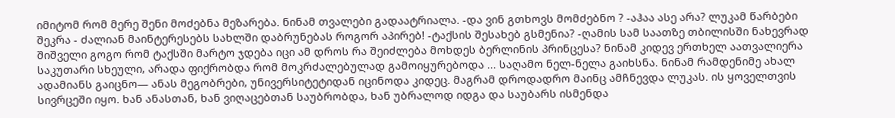იმიტომ რომ მერე შენი მოძებნა მეზარება. ნინამ თვალები გადაატრიალა. -და ვინ გთხოვს მომძებნო ? -აჰაა ასე არა? ლუკამ წარბები შეკრა - ძალიან მაინტერესებს სახლში დაბრუნებას როგორ აპირებ! -ტაქსის შესახებ გსმენია? -ღამის სამ საათზე თბილისში ნახევრად შიშველი გოგო რომ ტაქსში მარტო ჯდება იცი ამ დროს რა შეიძლება მოხდეს ბერლინის პრინცესა? ნინამ კიდევ ერთხელ აათვალიერა საკუთარი სხეული, არადა ფიქრობდა რომ მოკრძალებულად გამოიყურებოდა ... საღამო ნელ-ნელა გაიხსნა. ნინამ რამდენიმე ახალ ადამიანს გაიცნო— ანას მეგობრები, უნივერსიტეტიდან იცინოდა კიდეც. მაგრამ დროდადრო მაინც ამჩნევდა ლუკას. ის ყოველთვის სივრცეში იყო. ხან ანასთან, ხან ვიღაცებთან საუბრობდა, ხან უბრალოდ იდგა და საუბარს ისმენდა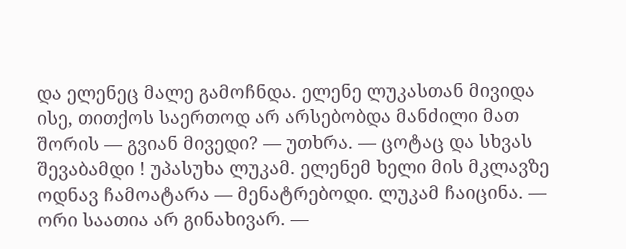და ელენეც მალე გამოჩნდა. ელენე ლუკასთან მივიდა ისე, თითქოს საერთოდ არ არსებობდა მანძილი მათ შორის — გვიან მივედი? — უთხრა. — ცოტაც და სხვას შევაბამდი ! უპასუხა ლუკამ. ელენემ ხელი მის მკლავზე ოდნავ ჩამოატარა — მენატრებოდი. ლუკამ ჩაიცინა. — ორი საათია არ გინახივარ. —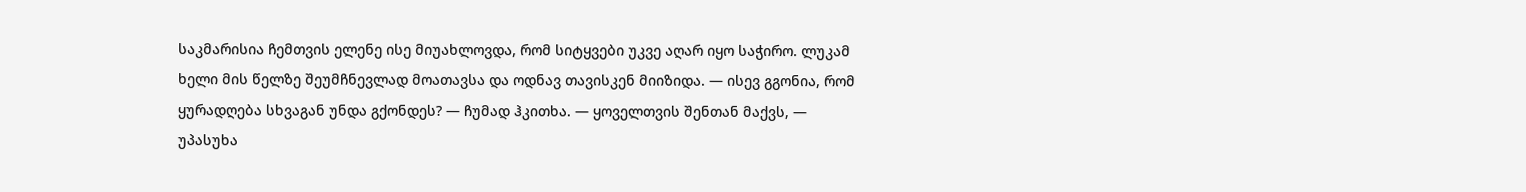საკმარისია ჩემთვის ელენე ისე მიუახლოვდა, რომ სიტყვები უკვე აღარ იყო საჭირო. ლუკამ ხელი მის წელზე შეუმჩნევლად მოათავსა და ოდნავ თავისკენ მიიზიდა. — ისევ გგონია, რომ ყურადღება სხვაგან უნდა გქონდეს? — ჩუმად ჰკითხა. — ყოველთვის შენთან მაქვს, — უპასუხა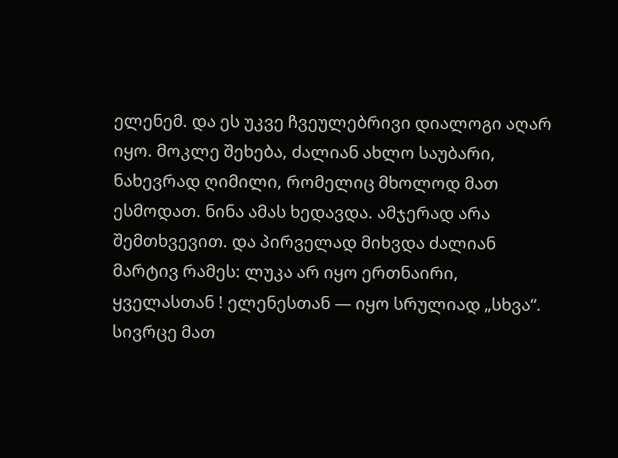ელენემ. და ეს უკვე ჩვეულებრივი დიალოგი აღარ იყო. მოკლე შეხება, ძალიან ახლო საუბარი, ნახევრად ღიმილი, რომელიც მხოლოდ მათ ესმოდათ. ნინა ამას ხედავდა. ამჯერად არა შემთხვევით. და პირველად მიხვდა ძალიან მარტივ რამეს: ლუკა არ იყო ერთნაირი, ყველასთან ! ელენესთან — იყო სრულიად „სხვა“. სივრცე მათ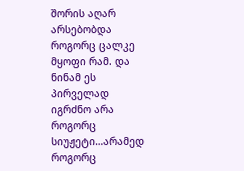შორის აღარ არსებობდა როგორც ცალკე მყოფი რამ. და ნინამ ეს პირველად იგრძნო არა როგორც სიუჟეტი…არამედ როგორც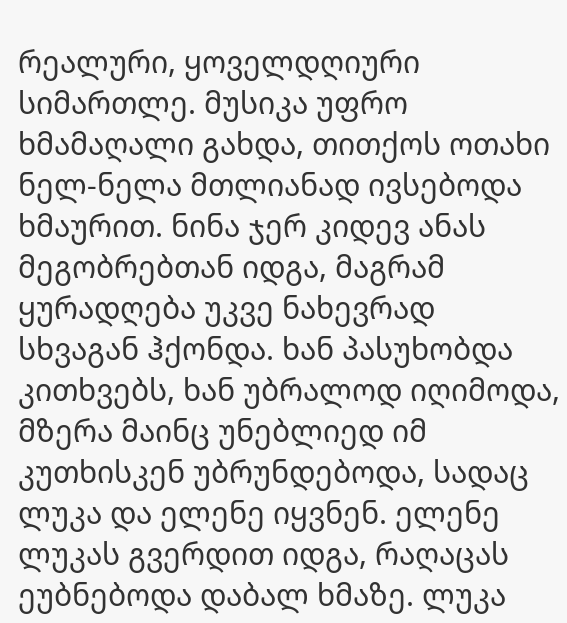რეალური, ყოველდღიური სიმართლე. მუსიკა უფრო ხმამაღალი გახდა, თითქოს ოთახი ნელ-ნელა მთლიანად ივსებოდა ხმაურით. ნინა ჯერ კიდევ ანას მეგობრებთან იდგა, მაგრამ ყურადღება უკვე ნახევრად სხვაგან ჰქონდა. ხან პასუხობდა კითხვებს, ხან უბრალოდ იღიმოდა, მზერა მაინც უნებლიედ იმ კუთხისკენ უბრუნდებოდა, სადაც ლუკა და ელენე იყვნენ. ელენე ლუკას გვერდით იდგა, რაღაცას ეუბნებოდა დაბალ ხმაზე. ლუკა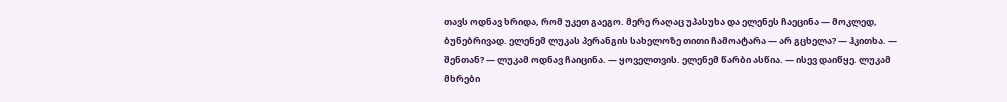თავს ოდნავ ხრიდა, რომ უკეთ გაეგო. მერე რაღაც უპასუხა და ელენეს ჩაეცინა — მოკლედ, ბუნებრივად. ელენემ ლუკას პერანგის სახელოზე თითი ჩამოატარა — არ გცხელა? — ჰკითხა. — შენთან? — ლუკამ ოდნავ ჩაიცინა. — ყოველთვის. ელენემ წარბი ასწია. — ისევ დაიწყე. ლუკამ მხრები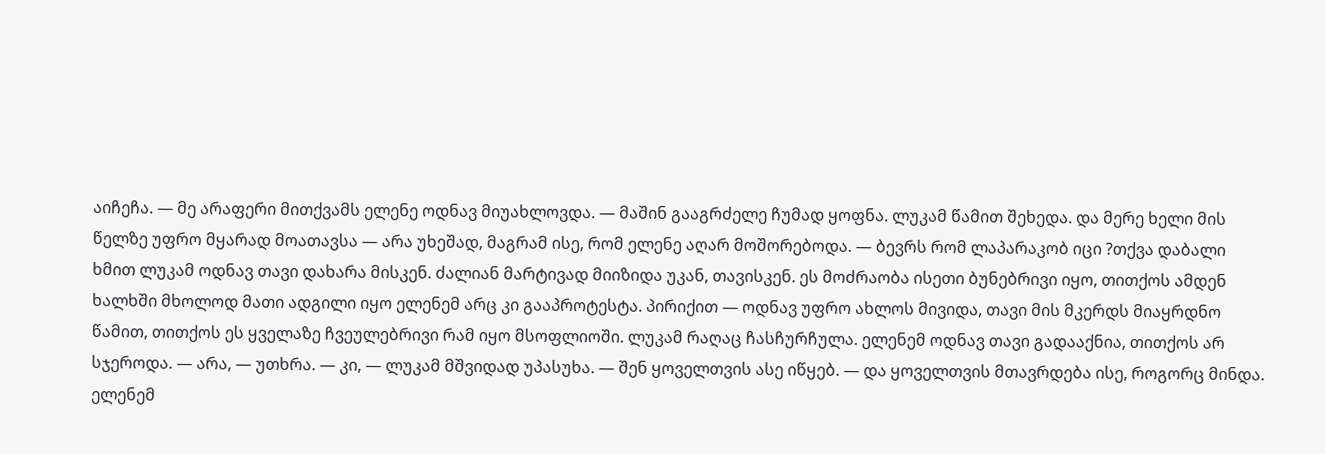აიჩეჩა. — მე არაფერი მითქვამს ელენე ოდნავ მიუახლოვდა. — მაშინ გააგრძელე ჩუმად ყოფნა. ლუკამ წამით შეხედა. და მერე ხელი მის წელზე უფრო მყარად მოათავსა — არა უხეშად, მაგრამ ისე, რომ ელენე აღარ მოშორებოდა. — ბევრს რომ ლაპარაკობ იცი ?თქვა დაბალი ხმით ლუკამ ოდნავ თავი დახარა მისკენ. ძალიან მარტივად მიიზიდა უკან, თავისკენ. ეს მოძრაობა ისეთი ბუნებრივი იყო, თითქოს ამდენ ხალხში მხოლოდ მათი ადგილი იყო ელენემ არც კი გააპროტესტა. პირიქით — ოდნავ უფრო ახლოს მივიდა, თავი მის მკერდს მიაყრდნო წამით, თითქოს ეს ყველაზე ჩვეულებრივი რამ იყო მსოფლიოში. ლუკამ რაღაც ჩასჩურჩულა. ელენემ ოდნავ თავი გადააქნია, თითქოს არ სჯეროდა. — არა, — უთხრა. — კი, — ლუკამ მშვიდად უპასუხა. — შენ ყოველთვის ასე იწყებ. — და ყოველთვის მთავრდება ისე, როგორც მინდა. ელენემ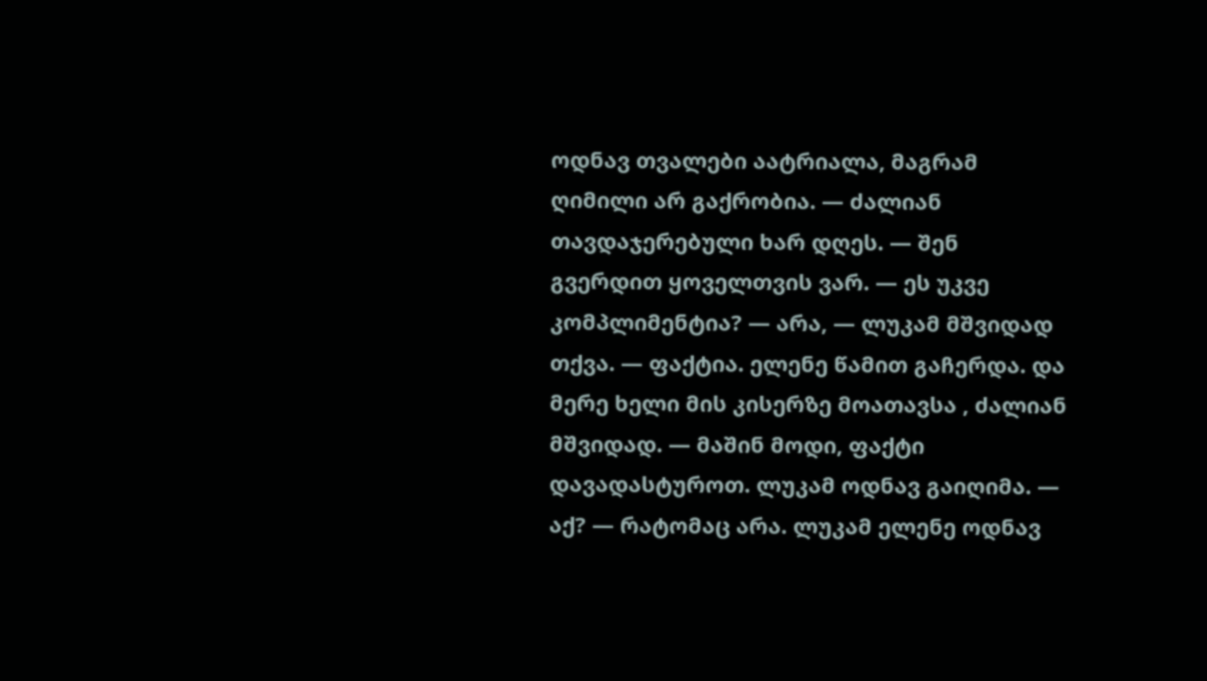ოდნავ თვალები აატრიალა, მაგრამ ღიმილი არ გაქრობია. — ძალიან თავდაჯერებული ხარ დღეს. — შენ გვერდით ყოველთვის ვარ. — ეს უკვე კომპლიმენტია? — არა, — ლუკამ მშვიდად თქვა. — ფაქტია. ელენე წამით გაჩერდა. და მერე ხელი მის კისერზე მოათავსა , ძალიან მშვიდად. — მაშინ მოდი, ფაქტი დავადასტუროთ. ლუკამ ოდნავ გაიღიმა. — აქ? — რატომაც არა. ლუკამ ელენე ოდნავ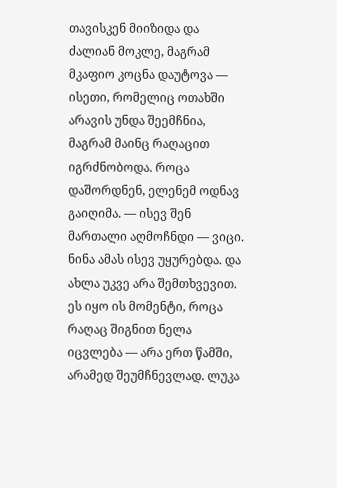თავისკენ მიიზიდა და ძალიან მოკლე, მაგრამ მკაფიო კოცნა დაუტოვა — ისეთი, რომელიც ოთახში არავის უნდა შეემჩნია, მაგრამ მაინც რაღაცით იგრძნობოდა. როცა დაშორდნენ, ელენემ ოდნავ გაიღიმა. — ისევ შენ მართალი აღმოჩნდი — ვიცი. ნინა ამას ისევ უყურებდა. და ახლა უკვე არა შემთხვევით. ეს იყო ის მომენტი, როცა რაღაც შიგნით ნელა იცვლება — არა ერთ წამში, არამედ შეუმჩნევლად. ლუკა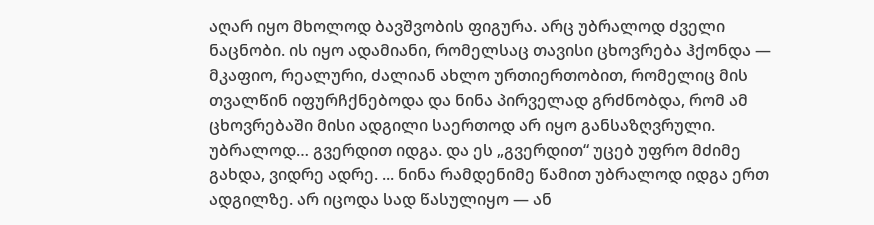აღარ იყო მხოლოდ ბავშვობის ფიგურა. არც უბრალოდ ძველი ნაცნობი. ის იყო ადამიანი, რომელსაც თავისი ცხოვრება ჰქონდა — მკაფიო, რეალური, ძალიან ახლო ურთიერთობით, რომელიც მის თვალწინ იფურჩქნებოდა და ნინა პირველად გრძნობდა, რომ ამ ცხოვრებაში მისი ადგილი საერთოდ არ იყო განსაზღვრული. უბრალოდ… გვერდით იდგა. და ეს „გვერდით“ უცებ უფრო მძიმე გახდა, ვიდრე ადრე. ... ნინა რამდენიმე წამით უბრალოდ იდგა ერთ ადგილზე. არ იცოდა სად წასულიყო — ან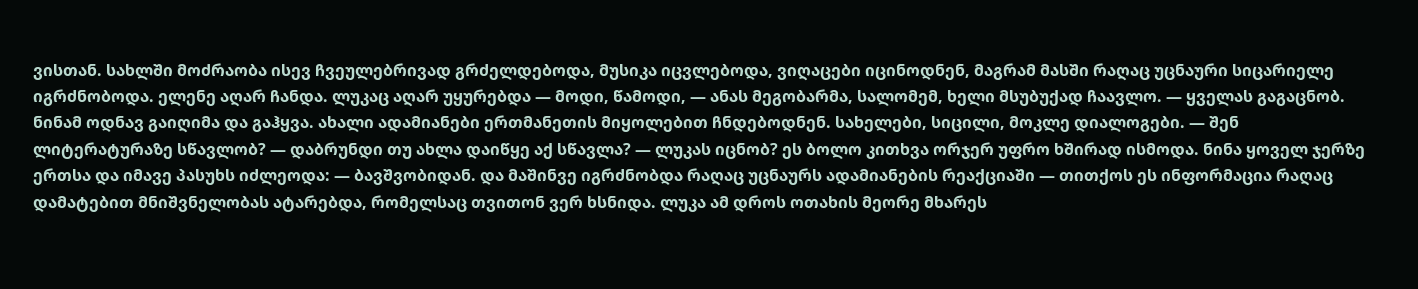ვისთან. სახლში მოძრაობა ისევ ჩვეულებრივად გრძელდებოდა, მუსიკა იცვლებოდა, ვიღაცები იცინოდნენ, მაგრამ მასში რაღაც უცნაური სიცარიელე იგრძნობოდა. ელენე აღარ ჩანდა. ლუკაც აღარ უყურებდა — მოდი, წამოდი, — ანას მეგობარმა, სალომემ, ხელი მსუბუქად ჩაავლო. — ყველას გაგაცნობ. ნინამ ოდნავ გაიღიმა და გაჰყვა. ახალი ადამიანები ერთმანეთის მიყოლებით ჩნდებოდნენ. სახელები, სიცილი, მოკლე დიალოგები. — შენ ლიტერატურაზე სწავლობ? — დაბრუნდი თუ ახლა დაიწყე აქ სწავლა? — ლუკას იცნობ? ეს ბოლო კითხვა ორჯერ უფრო ხშირად ისმოდა. ნინა ყოველ ჯერზე ერთსა და იმავე პასუხს იძლეოდა: — ბავშვობიდან. და მაშინვე იგრძნობდა რაღაც უცნაურს ადამიანების რეაქციაში — თითქოს ეს ინფორმაცია რაღაც დამატებით მნიშვნელობას ატარებდა, რომელსაც თვითონ ვერ ხსნიდა. ლუკა ამ დროს ოთახის მეორე მხარეს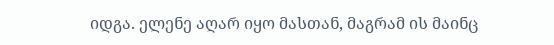იდგა. ელენე აღარ იყო მასთან, მაგრამ ის მაინც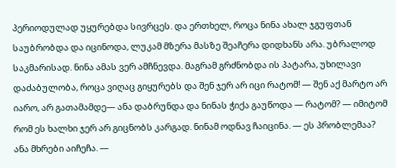პერიოდულად უყურებდა სივრცეს. და ერთხელ, როცა ნინა ახალ ჯგუფთან საუბრობდა და იცინოდა, ლუკამ მზერა მასზე შეაჩერა დიდხანს არა. უბრალოდ საკმარისად. ნინა ამას ვერ ამჩნევდა. მაგრამ გრძნობდა ის პატარა, უხილავი დაძაბულობა, როცა ვიღაც გიყურებს და შენ ჯერ არ იცი რატომ! — შენ აქ მარტო არ იარო, არ გათამამდე— ანა დაბრუნდა და ნინას ჭიქა გაუწოდა — რატომ? — იმიტომ რომ ეს ხალხი ჯერ არ გიცნობს კარგად. ნინამ ოდნავ ჩაიცინა. — ეს პრობლემაა? ანა მხრები აიჩეჩა. —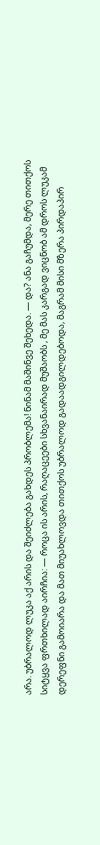არა. უბრალოდ ლუკა აქ არის და შეიძლება გახდეს პრობლემა! ნინამ მაშინვე შეხედა. — და? ანა გაჩუმდა, მერე თითქოს სიტყვა ფრთხილად აირჩია: — როცა ის არის, რაღაცეები სხვანაირად მუშაობს , მე მას კარგად ვიცნობ ამ დროს ლუკამ დერეფნი გამოიარა და მათ მიუახლოვდა თითქოს უბრალოდ გადაადგილდებოდა, მაგრამ მისი მზერა პირდაპირ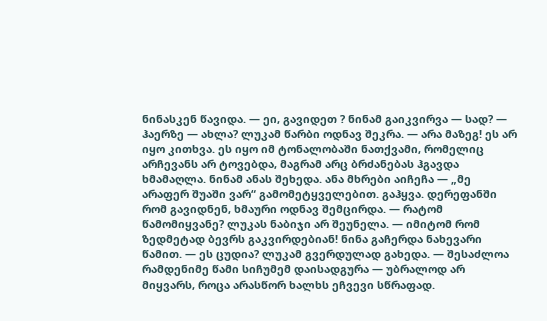ნინასკენ წავიდა. — ეი, გავიდეთ ? ნინამ გაიკვირვა — სად? — ჰაერზე — ახლა? ლუკამ წარბი ოდნავ შეკრა. — არა მაზეგ! ეს არ იყო კითხვა. ეს იყო იმ ტონალობაში ნათქვამი, რომელიც არჩევანს არ ტოვებდა, მაგრამ არც ბრძანებას ჰგავდა ხმამაღლა. ნინამ ანას შეხედა. ანა მხრები აიჩეჩა — „მე არაფერ შუაში ვარ“ გამომეტყველებით. გაჰყვა. დერეფანში რომ გავიდნენ, ხმაური ოდნავ შემცირდა. — რატომ წამომიყვანე? ლუკას ნაბიჯი არ შეუნელა. — იმიტომ რომ ზედმეტად ბევრს გაკვირდებიან! ნინა გაჩერდა ნახევარი წამით. — ეს ცუდია? ლუკამ გვერდულად გახედა. — შესაძლოა რამდენიმე წამი სიჩუმემ დაისადგურა — უბრალოდ არ მიყვარს, როცა არასწორ ხალხს ეჩვევი სწრაფად.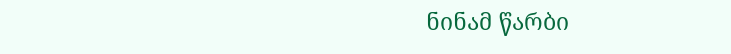ნინამ წარბი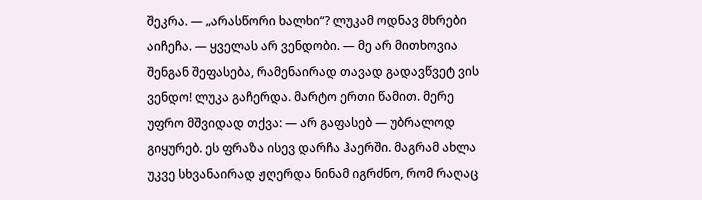შეკრა. — „არასწორი ხალხი“? ლუკამ ოდნავ მხრები აიჩეჩა. — ყველას არ ვენდობი. — მე არ მითხოვია შენგან შეფასება, რამენაირად თავად გადავწვეტ ვის ვენდო! ლუკა გაჩერდა. მარტო ერთი წამით. მერე უფრო მშვიდად თქვა: — არ გაფასებ — უბრალოდ გიყურებ. ეს ფრაზა ისევ დარჩა ჰაერში. მაგრამ ახლა უკვე სხვანაირად ჟღერდა ნინამ იგრძნო, რომ რაღაც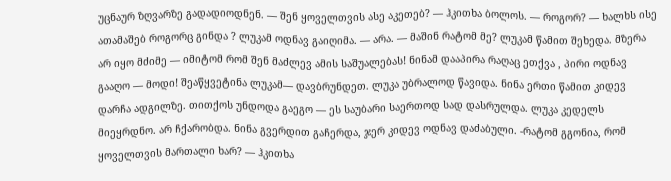უცნაურ ზღვარზე გადადიოდნენ. — შენ ყოველთვის ასე აკეთებ? — ჰკითხა ბოლოს. — როგორ? — ხალხს ისე ათამაშებ როგორც გინდა ? ლუკამ ოდნავ გაიღიმა. — არა. — მაშინ რატომ მე? ლუკამ წამით შეხედა. მზერა არ იყო მძიმე — იმიტომ რომ შენ მაძლევ ამის საშუალებას! ნინამ დააპირა რაღაც ეთქვა , პირი ოდნავ გააღო — მოდი! შეაწყვეტინა ლუკამ— დავბრუნდეთ. ლუკა უბრალოდ წავიდა. ნინა ერთი წამით კიდევ დარჩა ადგილზე. თითქოს უნდოდა გაეგო — ეს საუბარი საერთოდ სად დასრულდა. ლუკა კედელს მიეყრდნო. არ ჩქარობდა. ნინა გვერდით გაჩერდა, ჯერ კიდევ ოდნავ დაძაბული. -რატომ გგონია, რომ ყოველთვის მართალი ხარ? — ჰკითხა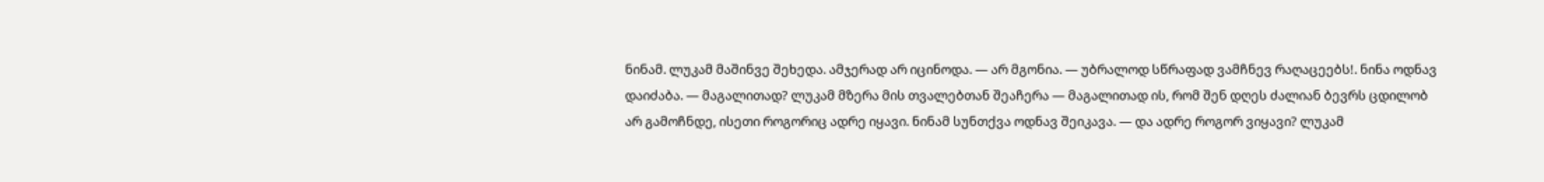ნინამ. ლუკამ მაშინვე შეხედა. ამჯერად არ იცინოდა. — არ მგონია. — უბრალოდ სწრაფად ვამჩნევ რაღაცეებს!. ნინა ოდნავ დაიძაბა. — მაგალითად? ლუკამ მზერა მის თვალებთან შეაჩერა — მაგალითად ის, რომ შენ დღეს ძალიან ბევრს ცდილობ არ გამოჩნდე, ისეთი როგორიც ადრე იყავი. ნინამ სუნთქვა ოდნავ შეიკავა. — და ადრე როგორ ვიყავი? ლუკამ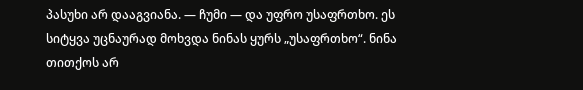პასუხი არ დააგვიანა. — ჩუმი — და უფრო უსაფრთხო. ეს სიტყვა უცნაურად მოხვდა ნინას ყურს „უსაფრთხო“. ნინა თითქოს არ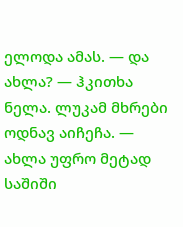ელოდა ამას. — და ახლა? — ჰკითხა ნელა. ლუკამ მხრები ოდნავ აიჩეჩა. — ახლა უფრო მეტად საშიში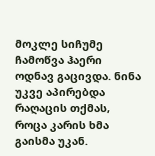მოკლე სიჩუმე ჩამოწვა ჰაერი ოდნავ გაცივდა. ნინა უკვე აპირებდა რაღაცის თქმას, როცა კარის ხმა გაისმა უკან.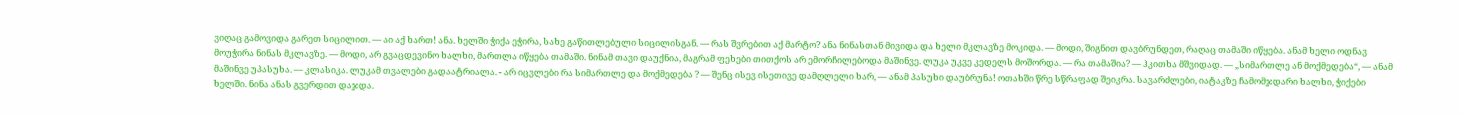ვიღაც გამოვიდა გარეთ სიცილით. — აი აქ ხართ! ანა. ხელში ჭიქა ეჭირა, სახე გაწითლებული სიცილისგან. — რას შვრებით აქ მარტო? ანა ნინასთან მივიდა და ხელი მკლავზე მოკიდა. — მოდი, შიგნით დავბრუნდეთ, რაღაც თამაში იწყება. ანამ ხელი ოდნავ მოუჭირა ნინას მკლავზე. — მოდი, არ გვაცდევინო ხალხი, მართლა იწყება თამაში. ნინამ თავი დაუქნია, მაგრამ ფეხები თითქოს არ ემორჩილებოდა მაშინვე. ლუკა უკვე კედელს მოშორდა. — რა თამაშია? — ჰკითხა მშვიდად. — „სიმართლე ან მოქმედება“, — ანამ მაშინვე უპასუხა. — კლასიკა. ლუკამ თვალები გადაატრიალა. - არ იცვლები რა სიმართლე და მოქმედება ? — შენც ისევ ისეთივე დამღლელი ხარ, — ანამ პასუხი დაუბრუნა! ოთახში წრე სწრაფად შეიკრა. სავარძლები, იატაკზე ჩამომჯდარი ხალხი, ჭიქები ხელში. ნინა ანას გვერდით დაჯდა.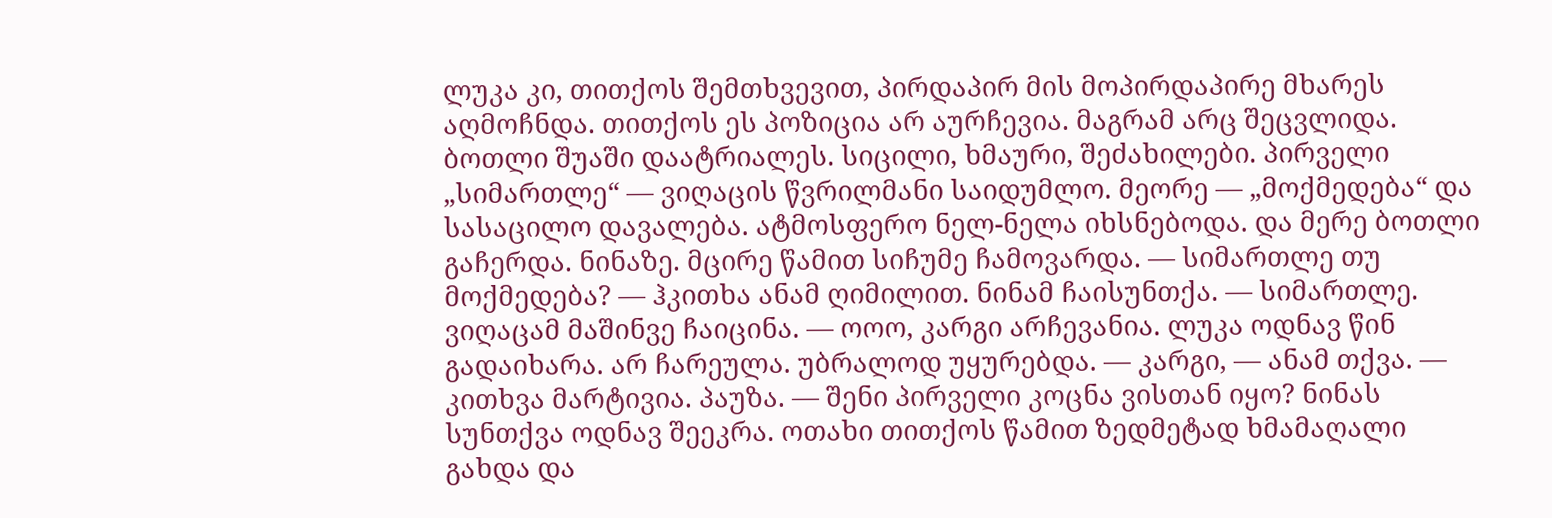ლუკა კი, თითქოს შემთხვევით, პირდაპირ მის მოპირდაპირე მხარეს აღმოჩნდა. თითქოს ეს პოზიცია არ აურჩევია. მაგრამ არც შეცვლიდა. ბოთლი შუაში დაატრიალეს. სიცილი, ხმაური, შეძახილები. პირველი „სიმართლე“ — ვიღაცის წვრილმანი საიდუმლო. მეორე — „მოქმედება“ და სასაცილო დავალება. ატმოსფერო ნელ-ნელა იხსნებოდა. და მერე ბოთლი გაჩერდა. ნინაზე. მცირე წამით სიჩუმე ჩამოვარდა. — სიმართლე თუ მოქმედება? — ჰკითხა ანამ ღიმილით. ნინამ ჩაისუნთქა. — სიმართლე. ვიღაცამ მაშინვე ჩაიცინა. — ოოო, კარგი არჩევანია. ლუკა ოდნავ წინ გადაიხარა. არ ჩარეულა. უბრალოდ უყურებდა. — კარგი, — ანამ თქვა. — კითხვა მარტივია. პაუზა. — შენი პირველი კოცნა ვისთან იყო? ნინას სუნთქვა ოდნავ შეეკრა. ოთახი თითქოს წამით ზედმეტად ხმამაღალი გახდა და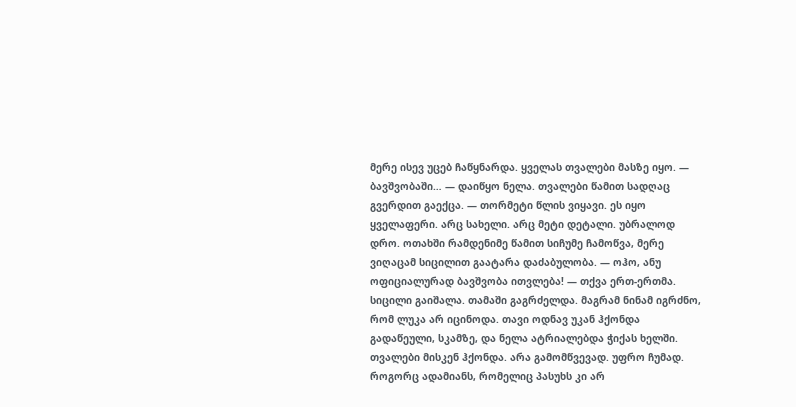მერე ისევ უცებ ჩაწყნარდა. ყველას თვალები მასზე იყო. — ბავშვობაში… — დაიწყო ნელა. თვალები წამით სადღაც გვერდით გაექცა. — თორმეტი წლის ვიყავი. ეს იყო ყველაფერი. არც სახელი. არც მეტი დეტალი. უბრალოდ დრო. ოთახში რამდენიმე წამით სიჩუმე ჩამოწვა, მერე ვიღაცამ სიცილით გაატარა დაძაბულობა. — ოჰო, ანუ ოფიციალურად ბავშვობა ითვლება! — თქვა ერთ-ერთმა. სიცილი გაიშალა. თამაში გაგრძელდა. მაგრამ ნინამ იგრძნო, რომ ლუკა არ იცინოდა. თავი ოდნავ უკან ჰქონდა გადაწეული, სკამზე, და ნელა ატრიალებდა ჭიქას ხელში. თვალები მისკენ ჰქონდა. არა გამომწვევად. უფრო ჩუმად. როგორც ადამიანს, რომელიც პასუხს კი არ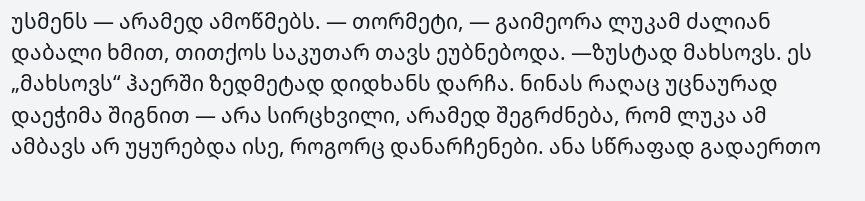უსმენს — არამედ ამოწმებს. — თორმეტი, — გაიმეორა ლუკამ ძალიან დაბალი ხმით, თითქოს საკუთარ თავს ეუბნებოდა. —ზუსტად მახსოვს. ეს „მახსოვს“ ჰაერში ზედმეტად დიდხანს დარჩა. ნინას რაღაც უცნაურად დაეჭიმა შიგნით — არა სირცხვილი, არამედ შეგრძნება, რომ ლუკა ამ ამბავს არ უყურებდა ისე, როგორც დანარჩენები. ანა სწრაფად გადაერთო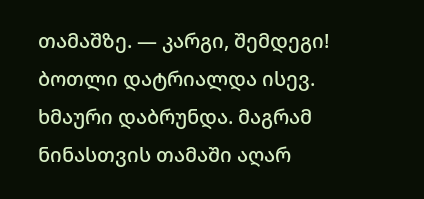თამაშზე. — კარგი, შემდეგი! ბოთლი დატრიალდა ისევ. ხმაური დაბრუნდა. მაგრამ ნინასთვის თამაში აღარ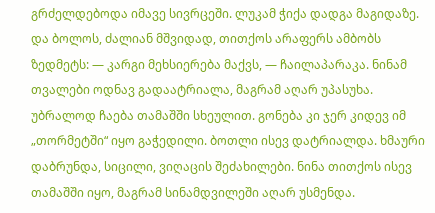გრძელდებოდა იმავე სივრცეში. ლუკამ ჭიქა დადგა მაგიდაზე. და ბოლოს, ძალიან მშვიდად, თითქოს არაფერს ამბობს ზედმეტს: — კარგი მეხსიერება მაქვს, — ჩაილაპარაკა. ნინამ თვალები ოდნავ გადაატრიალა, მაგრამ აღარ უპასუხა. უბრალოდ ჩაება თამაშში სხეულით. გონება კი ჯერ კიდევ იმ „თორმეტში“ იყო გაჭედილი. ბოთლი ისევ დატრიალდა. ხმაური დაბრუნდა, სიცილი, ვიღაცის შეძახილები. ნინა თითქოს ისევ თამაშში იყო, მაგრამ სინამდვილეში აღარ უსმენდა.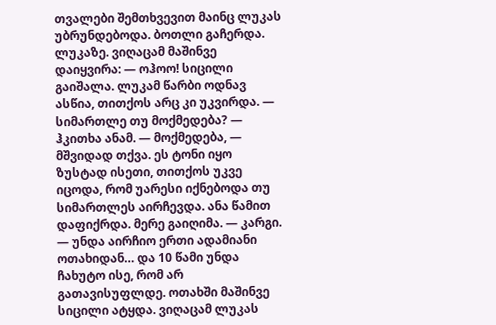თვალები შემთხვევით მაინც ლუკას უბრუნდებოდა. ბოთლი გაჩერდა. ლუკაზე. ვიღაცამ მაშინვე დაიყვირა: — ოჰოო! სიცილი გაიშალა. ლუკამ წარბი ოდნავ ასწია, თითქოს არც კი უკვირდა. — სიმართლე თუ მოქმედება? — ჰკითხა ანამ. — მოქმედება, — მშვიდად თქვა. ეს ტონი იყო ზუსტად ისეთი, თითქოს უკვე იცოდა, რომ უარესი იქნებოდა თუ სიმართლეს აირჩევდა. ანა წამით დაფიქრდა. მერე გაიღიმა. — კარგი. — უნდა აირჩიო ერთი ადამიანი ოთახიდან… და 10 წამი უნდა ჩახუტო ისე, რომ არ გათავისუფლდე. ოთახში მაშინვე სიცილი ატყდა. ვიღაცამ ლუკას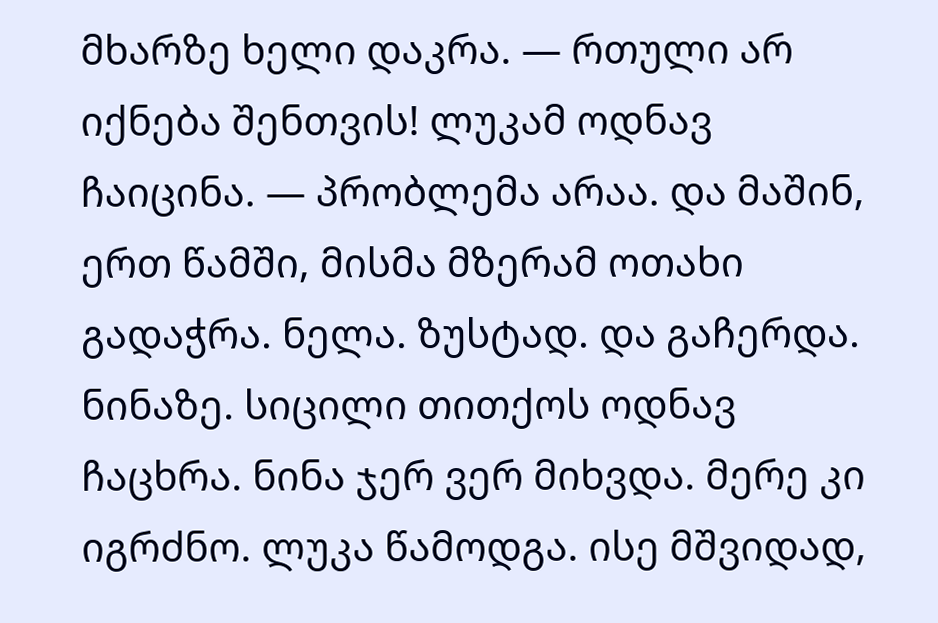მხარზე ხელი დაკრა. — რთული არ იქნება შენთვის! ლუკამ ოდნავ ჩაიცინა. — პრობლემა არაა. და მაშინ, ერთ წამში, მისმა მზერამ ოთახი გადაჭრა. ნელა. ზუსტად. და გაჩერდა. ნინაზე. სიცილი თითქოს ოდნავ ჩაცხრა. ნინა ჯერ ვერ მიხვდა. მერე კი იგრძნო. ლუკა წამოდგა. ისე მშვიდად,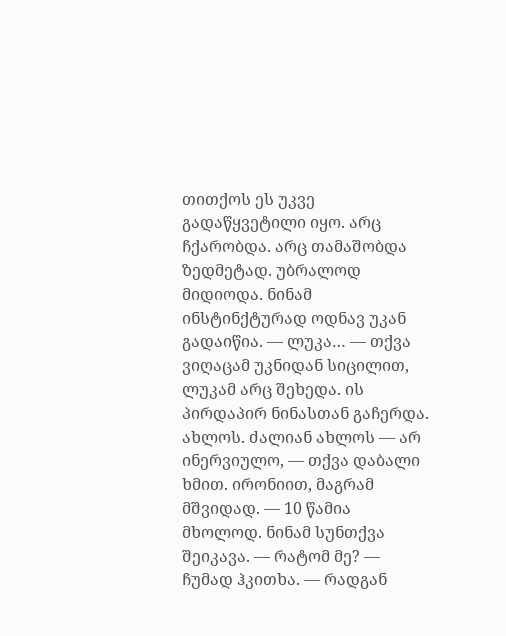თითქოს ეს უკვე გადაწყვეტილი იყო. არც ჩქარობდა. არც თამაშობდა ზედმეტად. უბრალოდ მიდიოდა. ნინამ ინსტინქტურად ოდნავ უკან გადაიწია. — ლუკა… — თქვა ვიღაცამ უკნიდან სიცილით, ლუკამ არც შეხედა. ის პირდაპირ ნინასთან გაჩერდა. ახლოს. ძალიან ახლოს — არ ინერვიულო, — თქვა დაბალი ხმით. ირონიით, მაგრამ მშვიდად. — 10 წამია მხოლოდ. ნინამ სუნთქვა შეიკავა. — რატომ მე? — ჩუმად ჰკითხა. — რადგან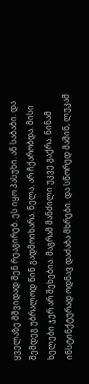ყველაზე მშვიდად შენ რეაგირებ. ეს იყო პასუხი. ან საბაბი. და შემდეგ უბრალოდ წინ გადმოიხარა. ნელა. არ ჩქარობდა. მისი ხელები ჯერ არ შეხებია. მაგრამ მანძილი უკვე გაქრა. ნინამ ინსტინქტურად ოდნავ დაძაბა მხრები. და სწორედ მაშინ, ლუკამ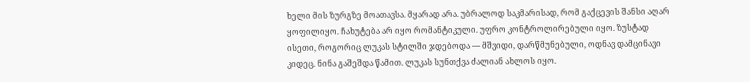ხელი მის ზურგზე მოათავსა. მყარად არა. უბრალოდ საკმარისად, რომ გაქცევის შანსი აღარ ყოფილიყო. ჩახუტება არ იყო რომანტიკული. უფრო კონტროლირებული იყო. ზუსტად ისეთი, როგორიც ლუკას სტილში ჯდებოდა — მშვიდი, დარწმუნებული, ოდნავ დამცინავი კიდეც. ნინა გაშეშდა წამით. ლუკას სუნთქვა ძალიან ახლოს იყო.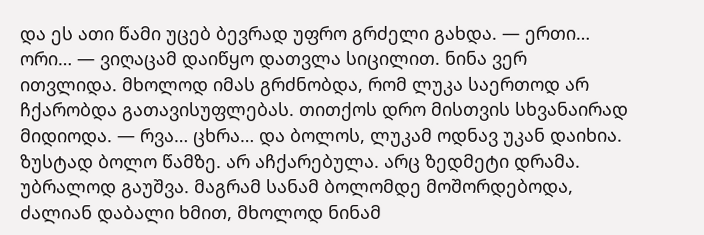და ეს ათი წამი უცებ ბევრად უფრო გრძელი გახდა. — ერთი… ორი… — ვიღაცამ დაიწყო დათვლა სიცილით. ნინა ვერ ითვლიდა. მხოლოდ იმას გრძნობდა, რომ ლუკა საერთოდ არ ჩქარობდა გათავისუფლებას. თითქოს დრო მისთვის სხვანაირად მიდიოდა. — რვა… ცხრა… და ბოლოს, ლუკამ ოდნავ უკან დაიხია. ზუსტად ბოლო წამზე. არ აჩქარებულა. არც ზედმეტი დრამა. უბრალოდ გაუშვა. მაგრამ სანამ ბოლომდე მოშორდებოდა, ძალიან დაბალი ხმით, მხოლოდ ნინამ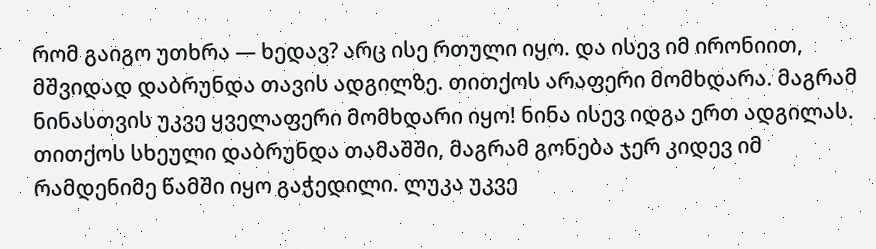რომ გაიგო უთხრა — ხედავ? არც ისე რთული იყო. და ისევ იმ ირონიით, მშვიდად დაბრუნდა თავის ადგილზე. თითქოს არაფერი მომხდარა. მაგრამ ნინასთვის უკვე ყველაფერი მომხდარი იყო! ნინა ისევ იდგა ერთ ადგილას. თითქოს სხეული დაბრუნდა თამაშში, მაგრამ გონება ჯერ კიდევ იმ რამდენიმე წამში იყო გაჭედილი. ლუკა უკვე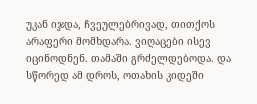უკან იჯდა, ჩვეულებრივად, თითქოს არაფერი მომხდარა. ვიღაცები ისევ იცინოდნენ. თამაში გრძელდებოდა. და სწორედ ამ დროს, ოთახის კიდეში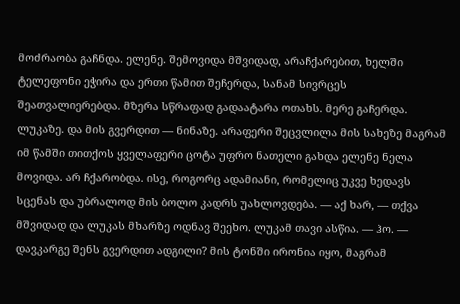მოძრაობა გაჩნდა. ელენე. შემოვიდა მშვიდად, არაჩქარებით, ხელში ტელეფონი ეჭირა და ერთი წამით შეჩერდა, სანამ სივრცეს შეათვალიერებდა. მზერა სწრაფად გადაატარა ოთახს. მერე გაჩერდა. ლუკაზე. და მის გვერდით — ნინაზე. არაფერი შეცვლილა მის სახეზე მაგრამ იმ წამში თითქოს ყველაფერი ცოტა უფრო ნათელი გახდა ელენე ნელა მოვიდა. არ ჩქარობდა. ისე, როგორც ადამიანი, რომელიც უკვე ხედავს სცენას და უბრალოდ მის ბოლო კადრს უახლოვდება. — აქ ხარ, — თქვა მშვიდად და ლუკას მხარზე ოდნავ შეეხო. ლუკამ თავი ასწია. — ჰო. — დავკარგე შენს გვერდით ადგილი? მის ტონში ირონია იყო, მაგრამ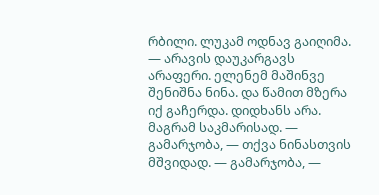რბილი. ლუკამ ოდნავ გაიღიმა. — არავის დაუკარგავს არაფერი. ელენემ მაშინვე შენიშნა ნინა. და წამით მზერა იქ გაჩერდა. დიდხანს არა. მაგრამ საკმარისად. — გამარჯობა, — თქვა ნინასთვის მშვიდად. — გამარჯობა, —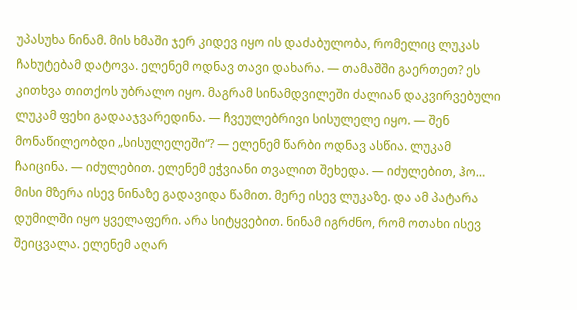უპასუხა ნინამ. მის ხმაში ჯერ კიდევ იყო ის დაძაბულობა, რომელიც ლუკას ჩახუტებამ დატოვა. ელენემ ოდნავ თავი დახარა. — თამაშში გაერთეთ? ეს კითხვა თითქოს უბრალო იყო. მაგრამ სინამდვილეში ძალიან დაკვირვებული ლუკამ ფეხი გადააჯვარედინა. — ჩვეულებრივი სისულელე იყო. — შენ მონაწილეობდი „სისულელეში“? — ელენემ წარბი ოდნავ ასწია. ლუკამ ჩაიცინა. — იძულებით. ელენემ ეჭვიანი თვალით შეხედა. — იძულებით, ჰო… მისი მზერა ისევ ნინაზე გადავიდა წამით. მერე ისევ ლუკაზე. და ამ პატარა დუმილში იყო ყველაფერი. არა სიტყვებით. ნინამ იგრძნო, რომ ოთახი ისევ შეიცვალა. ელენემ აღარ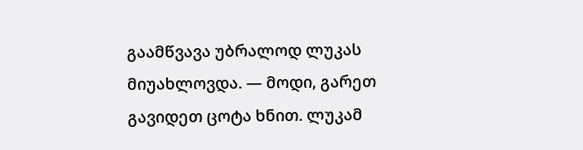გაამწვავა უბრალოდ ლუკას მიუახლოვდა. — მოდი, გარეთ გავიდეთ ცოტა ხნით. ლუკამ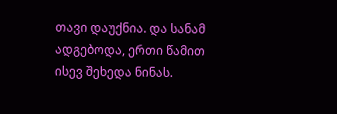თავი დაუქნია. და სანამ ადგებოდა, ერთი წამით ისევ შეხედა ნინას.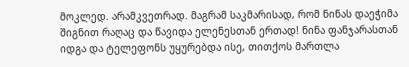მოკლედ. არამკვეთრად. მაგრამ საკმარისად, რომ ნინას დაეჭიმა შიგნით რაღაც და წავიდა ელენესთან ერთად! ნინა ფანჯარასთან იდგა და ტელეფონს უყურებდა ისე, თითქოს მართლა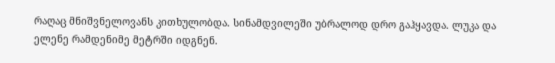რაღაც მნიშვნელოვანს კითხულობდა. სინამდვილეში უბრალოდ დრო გაჰყავდა. ლუკა და ელენე რამდენიმე მეტრში იდგნენ.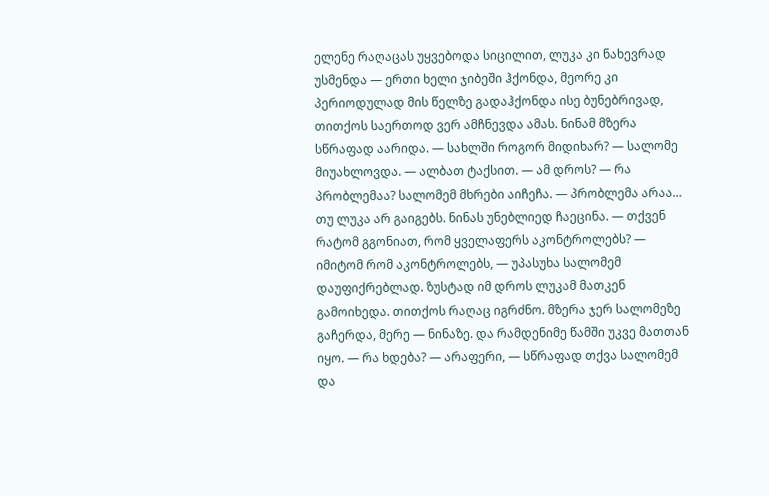ელენე რაღაცას უყვებოდა სიცილით, ლუკა კი ნახევრად უსმენდა — ერთი ხელი ჯიბეში ჰქონდა, მეორე კი პერიოდულად მის წელზე გადაჰქონდა ისე ბუნებრივად, თითქოს საერთოდ ვერ ამჩნევდა ამას. ნინამ მზერა სწრაფად აარიდა. — სახლში როგორ მიდიხარ? — სალომე მიუახლოვდა. — ალბათ ტაქსით. — ამ დროს? — რა პრობლემაა? სალომემ მხრები აიჩეჩა. — პრობლემა არაა… თუ ლუკა არ გაიგებს. ნინას უნებლიედ ჩაეცინა. — თქვენ რატომ გგონიათ, რომ ყველაფერს აკონტროლებს? — იმიტომ რომ აკონტროლებს, — უპასუხა სალომემ დაუფიქრებლად. ზუსტად იმ დროს ლუკამ მათკენ გამოიხედა. თითქოს რაღაც იგრძნო. მზერა ჯერ სალომეზე გაჩერდა, მერე — ნინაზე. და რამდენიმე წამში უკვე მათთან იყო. — რა ხდება? — არაფერი, — სწრაფად თქვა სალომემ და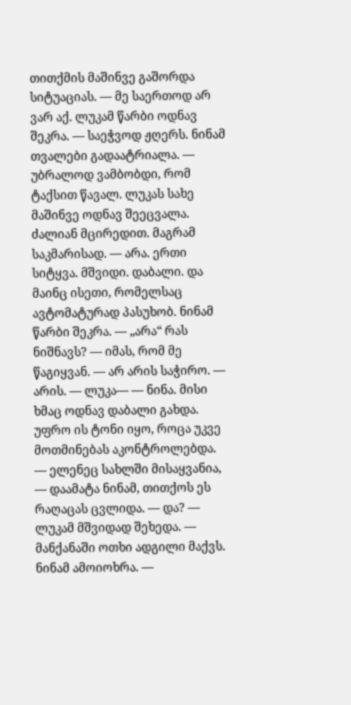თითქმის მაშინვე გაშორდა სიტუაციას. — მე საერთოდ არ ვარ აქ. ლუკამ წარბი ოდნავ შეკრა. — საეჭვოდ ჟღერს. ნინამ თვალები გადაატრიალა. — უბრალოდ ვამბობდი, რომ ტაქსით წავალ. ლუკას სახე მაშინვე ოდნავ შეეცვალა. ძალიან მცირედით. მაგრამ საკმარისად. — არა. ერთი სიტყვა. მშვიდი. დაბალი. და მაინც ისეთი, რომელსაც ავტომატურად პასუხობ. ნინამ წარბი შეკრა. — „არა“ რას ნიშნავს? — იმას, რომ მე წაგიყვან. — არ არის საჭირო. — არის. — ლუკა— — ნინა. მისი ხმაც ოდნავ დაბალი გახდა. უფრო ის ტონი იყო, როცა უკვე მოთმინებას აკონტროლებდა. — ელენეც სახლში მისაყვანია, — დაამატა ნინამ, თითქოს ეს რაღაცას ცვლიდა. — და? — ლუკამ მშვიდად შეხედა. — მანქანაში ოთხი ადგილი მაქვს. ნინამ ამოიოხრა. —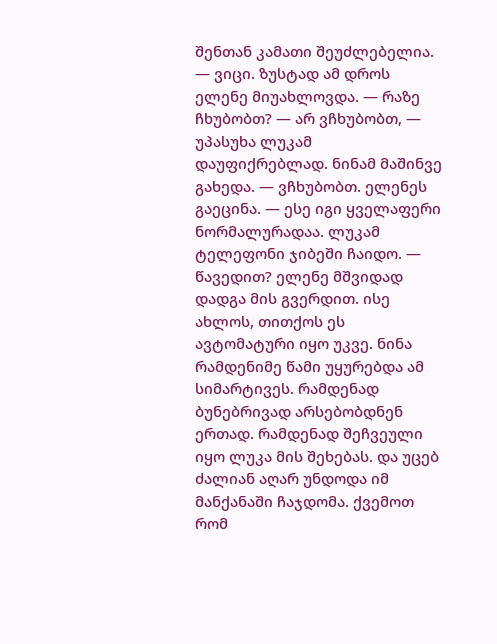შენთან კამათი შეუძლებელია. — ვიცი. ზუსტად ამ დროს ელენე მიუახლოვდა. — რაზე ჩხუბობთ? — არ ვჩხუბობთ, — უპასუხა ლუკამ დაუფიქრებლად. ნინამ მაშინვე გახედა. — ვჩხუბობთ. ელენეს გაეცინა. — ესე იგი ყველაფერი ნორმალურადაა. ლუკამ ტელეფონი ჯიბეში ჩაიდო. — წავედით? ელენე მშვიდად დადგა მის გვერდით. ისე ახლოს, თითქოს ეს ავტომატური იყო უკვე. ნინა რამდენიმე წამი უყურებდა ამ სიმარტივეს. რამდენად ბუნებრივად არსებობდნენ ერთად. რამდენად შეჩვეული იყო ლუკა მის შეხებას. და უცებ ძალიან აღარ უნდოდა იმ მანქანაში ჩაჯდომა. ქვემოთ რომ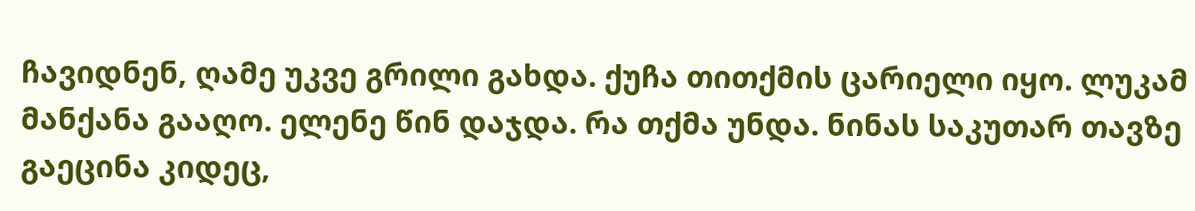ჩავიდნენ, ღამე უკვე გრილი გახდა. ქუჩა თითქმის ცარიელი იყო. ლუკამ მანქანა გააღო. ელენე წინ დაჯდა. რა თქმა უნდა. ნინას საკუთარ თავზე გაეცინა კიდეც,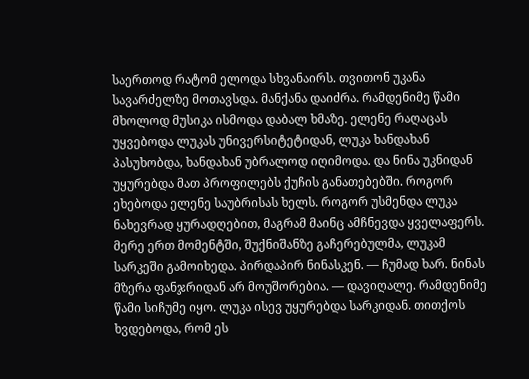საერთოდ რატომ ელოდა სხვანაირს. თვითონ უკანა სავარძელზე მოთავსდა. მანქანა დაიძრა. რამდენიმე წამი მხოლოდ მუსიკა ისმოდა დაბალ ხმაზე. ელენე რაღაცას უყვებოდა ლუკას უნივერსიტეტიდან, ლუკა ხანდახან პასუხობდა, ხანდახან უბრალოდ იღიმოდა. და ნინა უკნიდან უყურებდა მათ პროფილებს ქუჩის განათებებში. როგორ ეხებოდა ელენე საუბრისას ხელს. როგორ უსმენდა ლუკა ნახევრად ყურადღებით, მაგრამ მაინც ამჩნევდა ყველაფერს. მერე ერთ მომენტში, შუქნიშანზე გაჩერებულმა, ლუკამ სარკეში გამოიხედა. პირდაპირ ნინასკენ. — ჩუმად ხარ. ნინას მზერა ფანჯრიდან არ მოუშორებია. — დავიღალე. რამდენიმე წამი სიჩუმე იყო. ლუკა ისევ უყურებდა სარკიდან. თითქოს ხვდებოდა, რომ ეს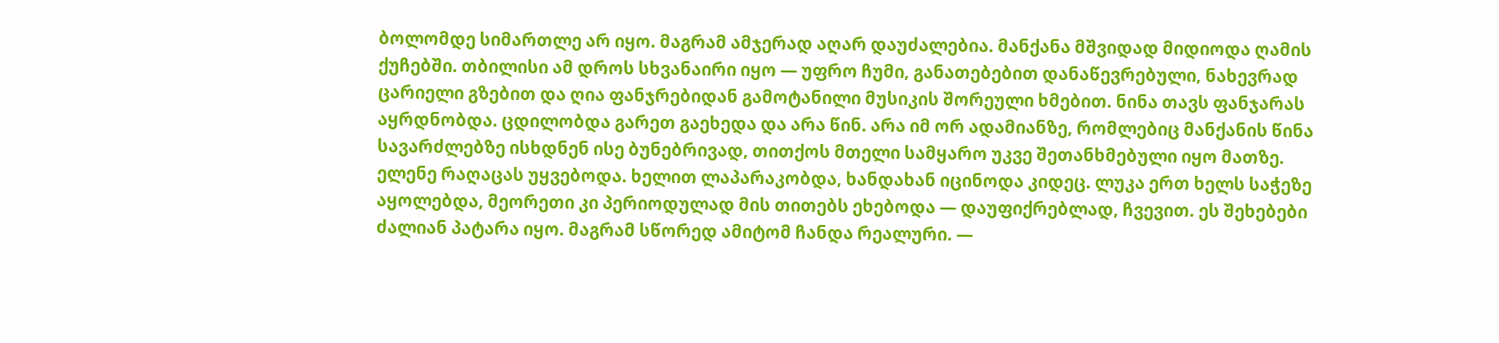ბოლომდე სიმართლე არ იყო. მაგრამ ამჯერად აღარ დაუძალებია. მანქანა მშვიდად მიდიოდა ღამის ქუჩებში. თბილისი ამ დროს სხვანაირი იყო — უფრო ჩუმი, განათებებით დანაწევრებული, ნახევრად ცარიელი გზებით და ღია ფანჯრებიდან გამოტანილი მუსიკის შორეული ხმებით. ნინა თავს ფანჯარას აყრდნობდა. ცდილობდა გარეთ გაეხედა და არა წინ. არა იმ ორ ადამიანზე, რომლებიც მანქანის წინა სავარძლებზე ისხდნენ ისე ბუნებრივად, თითქოს მთელი სამყარო უკვე შეთანხმებული იყო მათზე. ელენე რაღაცას უყვებოდა. ხელით ლაპარაკობდა, ხანდახან იცინოდა კიდეც. ლუკა ერთ ხელს საჭეზე აყოლებდა, მეორეთი კი პერიოდულად მის თითებს ეხებოდა — დაუფიქრებლად, ჩვევით. ეს შეხებები ძალიან პატარა იყო. მაგრამ სწორედ ამიტომ ჩანდა რეალური. —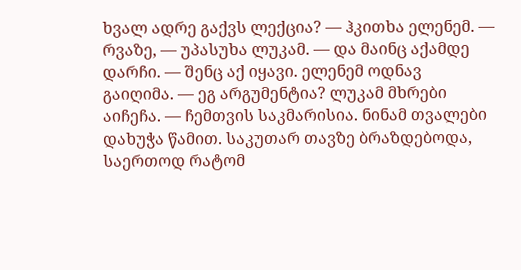ხვალ ადრე გაქვს ლექცია? — ჰკითხა ელენემ. — რვაზე, — უპასუხა ლუკამ. — და მაინც აქამდე დარჩი. — შენც აქ იყავი. ელენემ ოდნავ გაიღიმა. — ეგ არგუმენტია? ლუკამ მხრები აიჩეჩა. — ჩემთვის საკმარისია. ნინამ თვალები დახუჭა წამით. საკუთარ თავზე ბრაზდებოდა, საერთოდ რატომ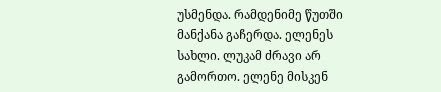უსმენდა. რამდენიმე წუთში მანქანა გაჩერდა. ელენეს სახლი. ლუკამ ძრავი არ გამორთო. ელენე მისკენ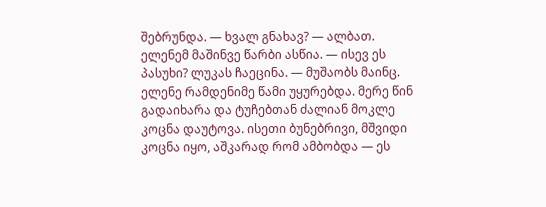შებრუნდა. — ხვალ გნახავ? — ალბათ. ელენემ მაშინვე წარბი ასწია. — ისევ ეს პასუხი? ლუკას ჩაეცინა. — მუშაობს მაინც. ელენე რამდენიმე წამი უყურებდა. მერე წინ გადაიხარა და ტუჩებთან ძალიან მოკლე კოცნა დაუტოვა. ისეთი ბუნებრივი, მშვიდი კოცნა იყო, აშკარად რომ ამბობდა — ეს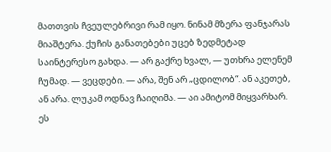მათთვის ჩვეულებრივი რამ იყო. ნინამ მზერა ფანჯარას მიაშტერა. ქუჩის განათებები უცებ ზედმეტად საინტერესო გახდა. — არ გაქრე ხვალ, — უთხრა ელენემ ჩუმად. — ვეცდები. — არა, შენ არ „ცდილობ“. ან აკეთებ, ან არა. ლუკამ ოდნავ ჩაიღიმა. — აი ამიტომ მიყვარხარ. ეს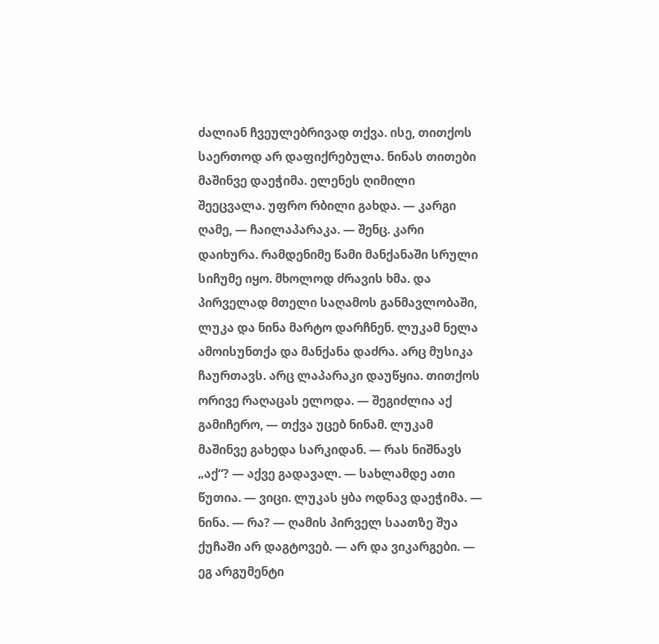ძალიან ჩვეულებრივად თქვა. ისე, თითქოს საერთოდ არ დაფიქრებულა. ნინას თითები მაშინვე დაეჭიმა. ელენეს ღიმილი შეეცვალა. უფრო რბილი გახდა. — კარგი ღამე, — ჩაილაპარაკა. — შენც. კარი დაიხურა. რამდენიმე წამი მანქანაში სრული სიჩუმე იყო. მხოლოდ ძრავის ხმა. და პირველად მთელი საღამოს განმავლობაში, ლუკა და ნინა მარტო დარჩნენ. ლუკამ ნელა ამოისუნთქა და მანქანა დაძრა. არც მუსიკა ჩაურთავს. არც ლაპარაკი დაუწყია. თითქოს ორივე რაღაცას ელოდა. — შეგიძლია აქ გამიჩერო, — თქვა უცებ ნინამ. ლუკამ მაშინვე გახედა სარკიდან. — რას ნიშნავს „აქ“? — აქვე გადავალ. — სახლამდე ათი წუთია. — ვიცი. ლუკას ყბა ოდნავ დაეჭიმა. — ნინა. — რა? — ღამის პირველ საათზე შუა ქუჩაში არ დაგტოვებ. — არ და ვიკარგები. — ეგ არგუმენტი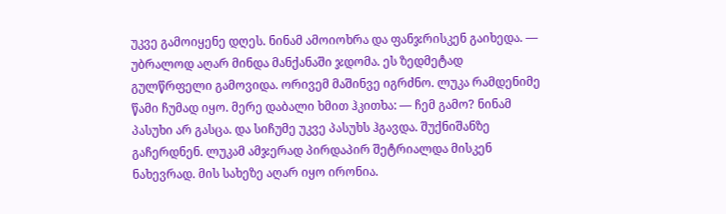უკვე გამოიყენე დღეს. ნინამ ამოიოხრა და ფანჯრისკენ გაიხედა. — უბრალოდ აღარ მინდა მანქანაში ჯდომა. ეს ზედმეტად გულწრფელი გამოვიდა. ორივემ მაშინვე იგრძნო. ლუკა რამდენიმე წამი ჩუმად იყო. მერე დაბალი ხმით ჰკითხა: — ჩემ გამო? ნინამ პასუხი არ გასცა. და სიჩუმე უკვე პასუხს ჰგავდა. შუქნიშანზე გაჩერდნენ. ლუკამ ამჯერად პირდაპირ შეტრიალდა მისკენ ნახევრად. მის სახეზე აღარ იყო ირონია.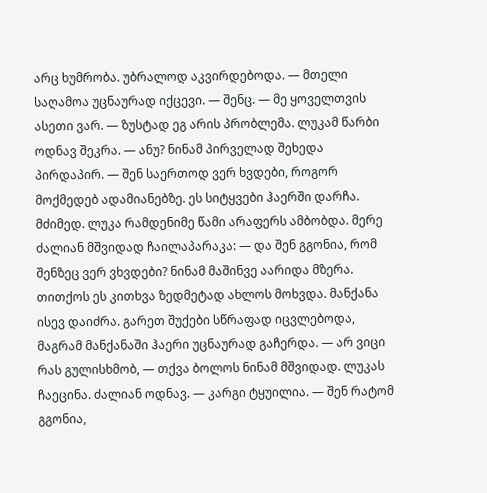არც ხუმრობა. უბრალოდ აკვირდებოდა. — მთელი საღამოა უცნაურად იქცევი. — შენც. — მე ყოველთვის ასეთი ვარ. — ზუსტად ეგ არის პრობლემა. ლუკამ წარბი ოდნავ შეკრა. — ანუ? ნინამ პირველად შეხედა პირდაპირ. — შენ საერთოდ ვერ ხვდები, როგორ მოქმედებ ადამიანებზე. ეს სიტყვები ჰაერში დარჩა. მძიმედ. ლუკა რამდენიმე წამი არაფერს ამბობდა. მერე ძალიან მშვიდად ჩაილაპარაკა: — და შენ გგონია, რომ შენზეც ვერ ვხვდები? ნინამ მაშინვე აარიდა მზერა. თითქოს ეს კითხვა ზედმეტად ახლოს მოხვდა. მანქანა ისევ დაიძრა. გარეთ შუქები სწრაფად იცვლებოდა, მაგრამ მანქანაში ჰაერი უცნაურად გაჩერდა. — არ ვიცი რას გულისხმობ, — თქვა ბოლოს ნინამ მშვიდად. ლუკას ჩაეცინა. ძალიან ოდნავ. — კარგი ტყუილია. — შენ რატომ გგონია,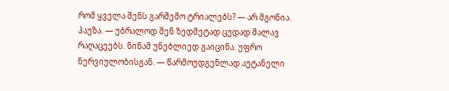რომ ყველა შენს გარშემო ტრიალებს? — არ მგონია. პაუზა. — უბრალოდ შენ ზედმეტად ცუდად მალავ რაღაცეებს. ნინამ უნებლიედ გაიცინა. უფრო ნერვიულობისგან. — წარმოუდგენლად აუტანელი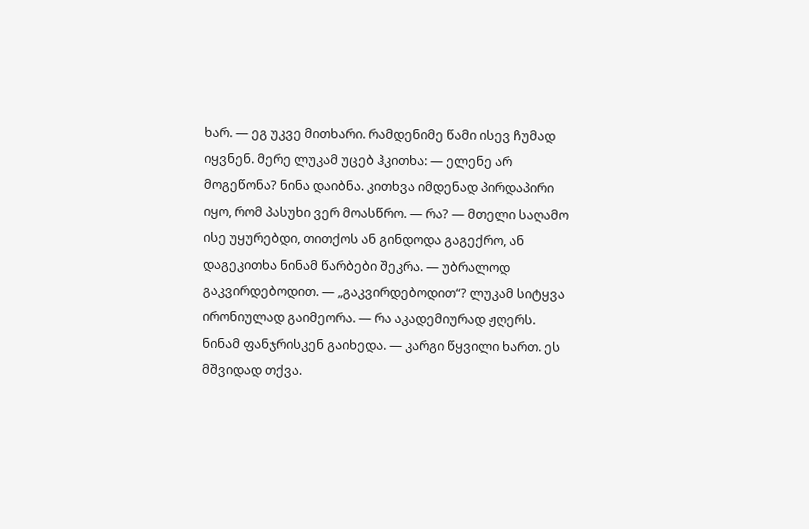ხარ. — ეგ უკვე მითხარი. რამდენიმე წამი ისევ ჩუმად იყვნენ. მერე ლუკამ უცებ ჰკითხა: — ელენე არ მოგეწონა? ნინა დაიბნა. კითხვა იმდენად პირდაპირი იყო, რომ პასუხი ვერ მოასწრო. — რა? — მთელი საღამო ისე უყურებდი, თითქოს ან გინდოდა გაგექრო, ან დაგეკითხა ნინამ წარბები შეკრა. — უბრალოდ გაკვირდებოდით. — „გაკვირდებოდით“? ლუკამ სიტყვა ირონიულად გაიმეორა. — რა აკადემიურად ჟღერს. ნინამ ფანჯრისკენ გაიხედა. — კარგი წყვილი ხართ. ეს მშვიდად თქვა.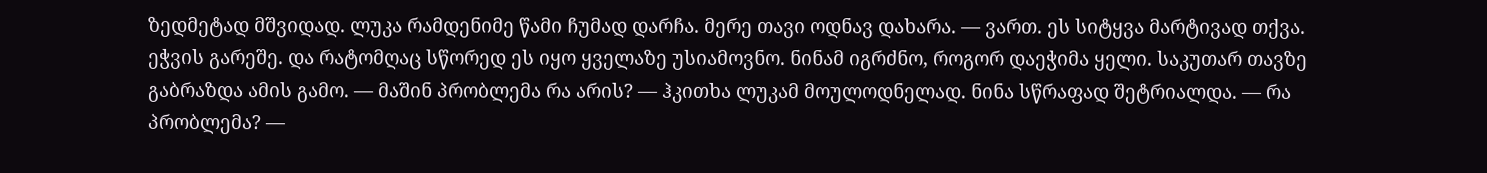ზედმეტად მშვიდად. ლუკა რამდენიმე წამი ჩუმად დარჩა. მერე თავი ოდნავ დახარა. — ვართ. ეს სიტყვა მარტივად თქვა. ეჭვის გარეშე. და რატომღაც სწორედ ეს იყო ყველაზე უსიამოვნო. ნინამ იგრძნო, როგორ დაეჭიმა ყელი. საკუთარ თავზე გაბრაზდა ამის გამო. — მაშინ პრობლემა რა არის? — ჰკითხა ლუკამ მოულოდნელად. ნინა სწრაფად შეტრიალდა. — რა პრობლემა? —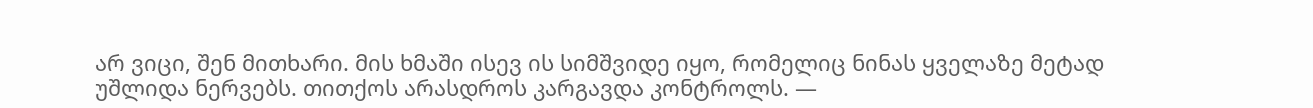არ ვიცი, შენ მითხარი. მის ხმაში ისევ ის სიმშვიდე იყო, რომელიც ნინას ყველაზე მეტად უშლიდა ნერვებს. თითქოს არასდროს კარგავდა კონტროლს. —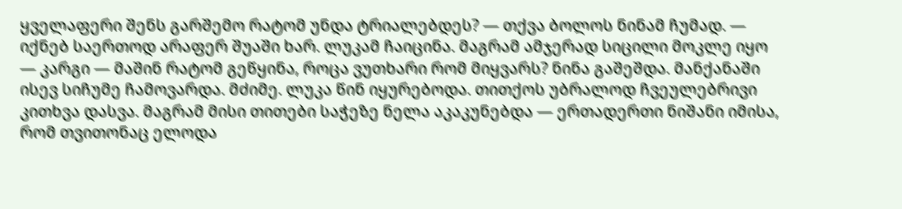ყველაფერი შენს გარშემო რატომ უნდა ტრიალებდეს? — თქვა ბოლოს ნინამ ჩუმად. — იქნებ საერთოდ არაფერ შუაში ხარ. ლუკამ ჩაიცინა. მაგრამ ამჯერად სიცილი მოკლე იყო — კარგი — მაშინ რატომ გეწყინა, როცა ვუთხარი რომ მიყვარს? ნინა გაშეშდა. მანქანაში ისევ სიჩუმე ჩამოვარდა. მძიმე. ლუკა წინ იყურებოდა. თითქოს უბრალოდ ჩვეულებრივი კითხვა დასვა. მაგრამ მისი თითები საჭეზე ნელა აკაკუნებდა — ერთადერთი ნიშანი იმისა, რომ თვითონაც ელოდა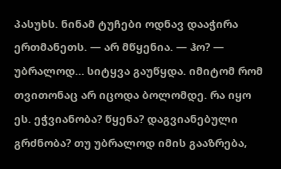პასუხს. ნინამ ტუჩები ოდნავ დააჭირა ერთმანეთს. — არ მწყენია. — ჰო? — უბრალოდ… სიტყვა გაუწყდა. იმიტომ რომ თვითონაც არ იცოდა ბოლომდე. რა იყო ეს. ეჭვიანობა? წყენა? დაგვიანებული გრძნობა? თუ უბრალოდ იმის გააზრება,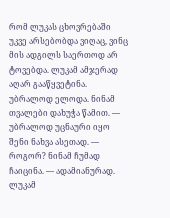რომ ლუკას ცხოვრებაში უკვე არსებობდა ვიღაც, ვინც მის ადგილს საერთოდ არ ტოვებდა. ლუკამ ამჯერად აღარ გააწყვეტინა. უბრალოდ ელოდა. ნინამ თვალები დახუჭა წამით. — უბრალოდ უცნაური იყო შენი ნახვა ასეთად. — როგორ? ნინამ ჩუმად ჩაიცინა. — ადამიანურად. ლუკამ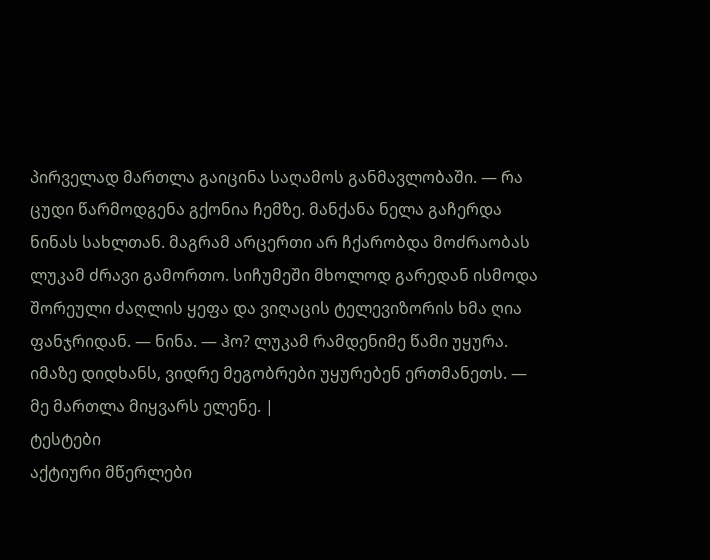პირველად მართლა გაიცინა საღამოს განმავლობაში. — რა ცუდი წარმოდგენა გქონია ჩემზე. მანქანა ნელა გაჩერდა ნინას სახლთან. მაგრამ არცერთი არ ჩქარობდა მოძრაობას ლუკამ ძრავი გამორთო. სიჩუმეში მხოლოდ გარედან ისმოდა შორეული ძაღლის ყეფა და ვიღაცის ტელევიზორის ხმა ღია ფანჯრიდან. — ნინა. — ჰო? ლუკამ რამდენიმე წამი უყურა. იმაზე დიდხანს, ვიდრე მეგობრები უყურებენ ერთმანეთს. — მე მართლა მიყვარს ელენე. |
ტესტები
აქტიური მწერლები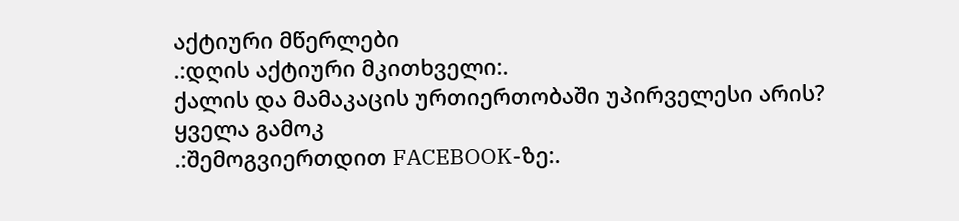აქტიური მწერლები
.:დღის აქტიური მკითხველი:.
ქალის და მამაკაცის ურთიერთობაში უპირველესი არის?
ყველა გამოკ
.:შემოგვიერთდით FACEBOOK-ზე:.